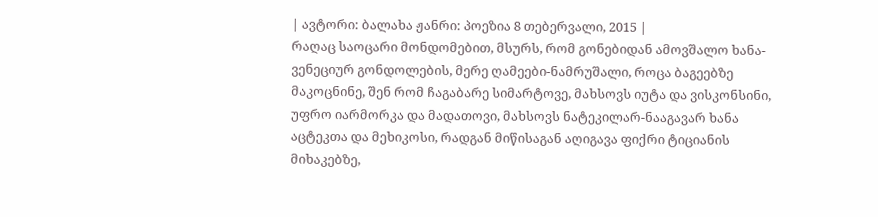| ავტორი: ბალახა ჟანრი: პოეზია 8 თებერვალი, 2015 |
რაღაც საოცარი მონდომებით, მსურს, რომ გონებიდან ამოვშალო ხანა-ვენეციურ გონდოლების, მერე ღამეები-ნამრუშალი, როცა ბაგეებზე მაკოცნინე, შენ რომ ჩაგაბარე სიმარტოვე, მახსოვს იუტა და ვისკონსინი, უფრო იარმორკა და მადათოვი, მახსოვს ნატეკილარ-ნააგავარ ხანა აცტეკთა და მეხიკოსი, რადგან მიწისაგან აღიგავა ფიქრი ტიციანის მიხაკებზე,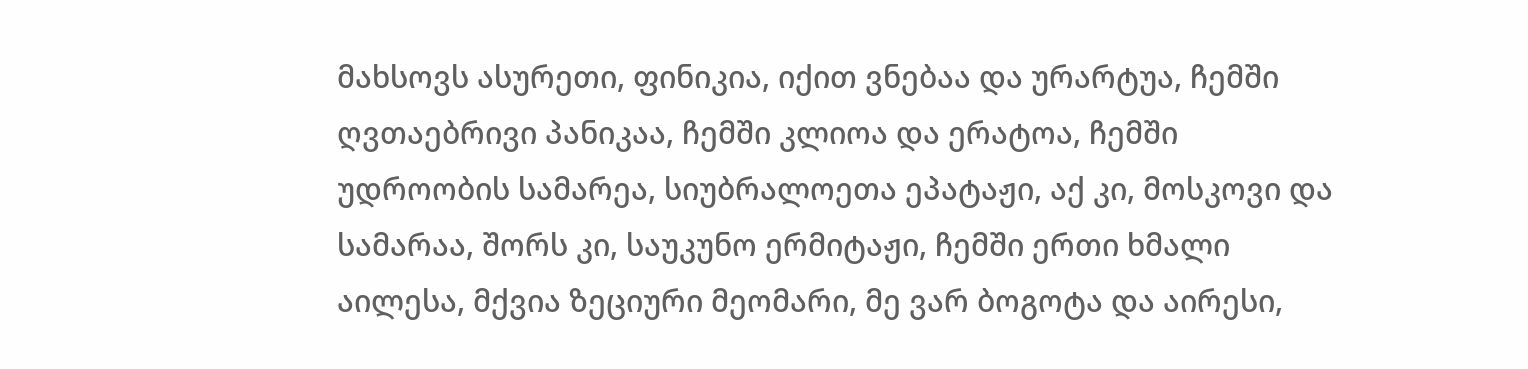მახსოვს ასურეთი, ფინიკია, იქით ვნებაა და ურარტუა, ჩემში ღვთაებრივი პანიკაა, ჩემში კლიოა და ერატოა, ჩემში უდროობის სამარეა, სიუბრალოეთა ეპატაჟი, აქ კი, მოსკოვი და სამარაა, შორს კი, საუკუნო ერმიტაჟი, ჩემში ერთი ხმალი აილესა, მქვია ზეციური მეომარი, მე ვარ ბოგოტა და აირესი,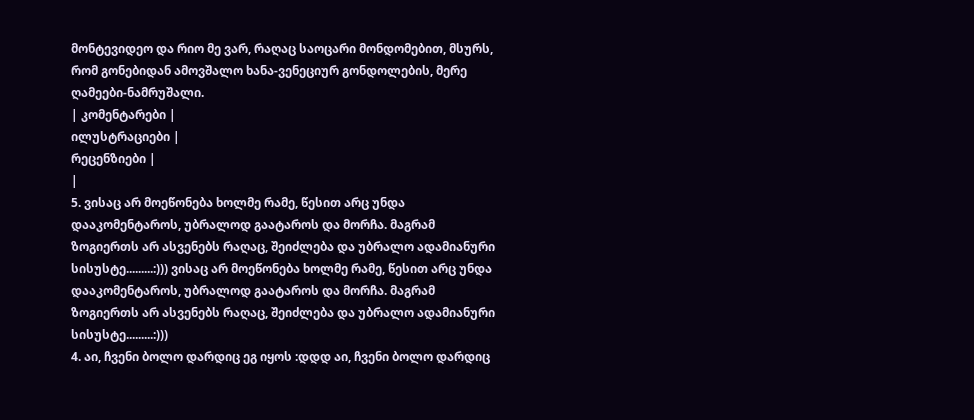მონტევიდეო და რიო მე ვარ, რაღაც საოცარი მონდომებით, მსურს, რომ გონებიდან ამოვშალო ხანა-ვენეციურ გონდოლების, მერე ღამეები-ნამრუშალი.
| კომენტარები |
ილუსტრაციები |
რეცენზიები |
|
5. ვისაც არ მოეწონება ხოლმე რამე, წესით არც უნდა დააკომენტაროს, უბრალოდ გაატაროს და მორჩა. მაგრამ ზოგიერთს არ ასვენებს რაღაც, შეიძლება და უბრალო ადამიანური სისუსტე.........:))) ვისაც არ მოეწონება ხოლმე რამე, წესით არც უნდა დააკომენტაროს, უბრალოდ გაატაროს და მორჩა. მაგრამ ზოგიერთს არ ასვენებს რაღაც, შეიძლება და უბრალო ადამიანური სისუსტე.........:)))
4. აი, ჩვენი ბოლო დარდიც ეგ იყოს :დდდ აი, ჩვენი ბოლო დარდიც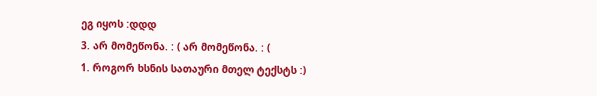ეგ იყოს :დდდ
3. არ მომეწონა. : ( არ მომეწონა. : (
1. როგორ ხსნის სათაური მთელ ტექსტს :)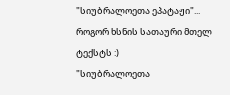"სიუბრალოეთა ეპატაჟი"...
როგორ ხსნის სათაური მთელ ტექსტს :)
"სიუბრალოეთა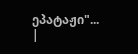ეპატაჟი"...
|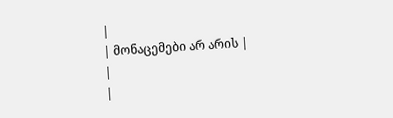|
| მონაცემები არ არის |
|
|